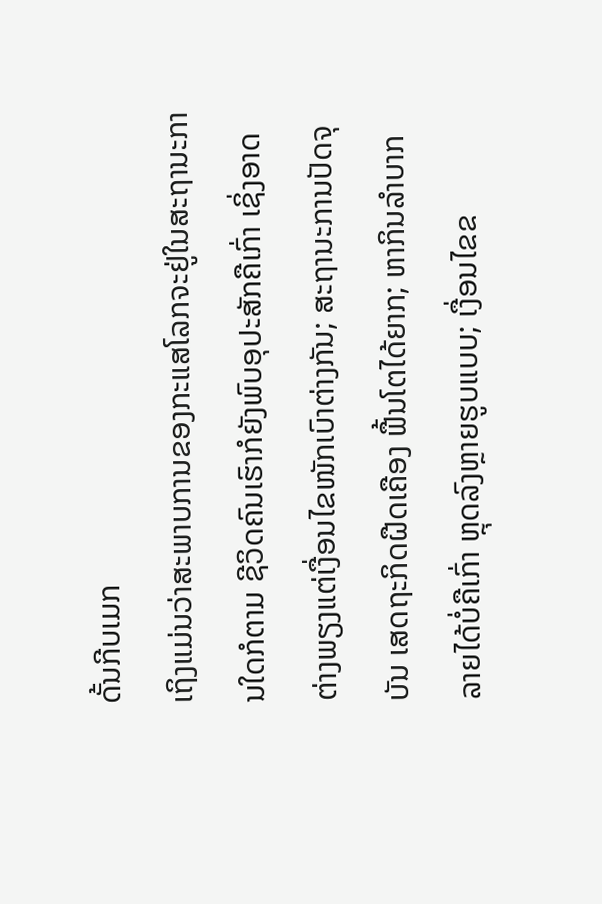ດັ້ນກີບເມກ
ເຖິງແມ່ນວ່າສະພາບການຂອງກະແສໂລກຈະຢູ່ໃນສະຖານະການໃດກໍຕາມ ຊີວິດຄົນເຮົາກໍຍັງພົບອຸປະສັກຄືເກົ່າ ເຊິ່ງອາດຕ່າງພຽງແຕ່ເງື່ອນໄຂໜັກເບົາຕ່າງກັນ; ສະຖານະການປັດຈຸບັນ ເສດຖະກິດຝືດເຄືອງ ຟື້ນໂຕໄດ້ຍາກ; ຫາກິນລໍາບາກ ລາຍໄດ້ບໍ່ຄືເກົ່າ ຫຼຸດລົງຫຼາຍຮູບແບບ; ເງື່ອນໄຂຂ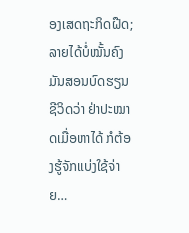ອງເສດຖະກິດຝືດ; ລາຍໄດ້ບໍ່ໝັ້ນຄົງ ມັນສອນບົດຮຽນຊີວິດວ່າ ຢ່າປະໝາດເມື່ອຫາໄດ້ ກໍຕ້ອງຮູ້ຈັກແບ່ງໃຊ້ຈ່າຍ…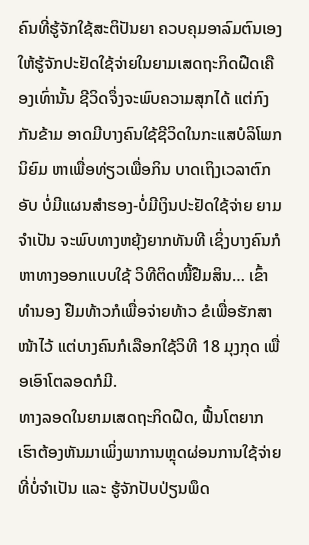ຄົນທີ່ຮູ້ຈັກໃຊ້ສະຕິປັນຍາ ຄວບຄຸມອາລົມຕົນເອງ ໃຫ້ຮູ້ຈັກປະຢັດໃຊ້ຈ່າຍໃນຍາມເສດຖະກິດຝືດເຄືອງເທົ່ານັ້ນ ຊີວິດຈຶ່ງຈະພົບຄວາມສຸກໄດ້ ແຕ່ກົງກັນຂ້າມ ອາດມີບາງຄົນໃຊ້ຊີວິດໃນກະແສບໍລິໂພກນິຍົມ ຫາເພື່ອທ່ຽວເພື່ອກິນ ບາດເຖິງເວລາຕົກອັບ ບໍ່ມີແຜນສຳຮອງ-ບໍ່ມີເງິນປະຢັດໃຊ້ຈ່າຍ ຍາມຈຳເປັນ ຈະພົບທາງຫຍຸ້ງຍາກທັນທີ ເຊິ່ງບາງຄົນກໍຫາທາງອອກແບບໃຊ້ ວິທີຕິດໜີ້ຢືມສິນ… ເຂົ້າທຳນອງ ຢືມທ້າວກໍເພື່ອຈ່າຍທ້າວ ຂໍເພື່ອຮັກສາໜ້າໄວ້ ແຕ່ບາງຄົນກໍເລືອກໃຊ້ວິທີ 18 ມຸງກຸດ ເພື່ອເອົາໂຕລອດກໍມີ.
ທາງລອດໃນຍາມເສດຖະກິດຝືດ, ຟື້ນໂຕຍາກ ເຮົາຕ້ອງຫັນມາເພິ່ງພາການຫຼຸດຜ່ອນການໃຊ້ຈ່າຍທີ່ບໍ່ຈຳເປັນ ແລະ ຮູ້ຈັກປັບປ່ຽນພຶດ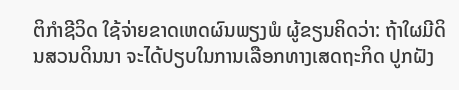ຕິກຳຊີວິດ ໃຊ້ຈ່າຍຂາດເຫດຜົນພຽງພໍ ຜູ້ຂຽນຄິດວ່າ: ຖ້າໃຜມີດິນສວນດິນນາ ຈະໄດ້ປຽບໃນການເລືອກທາງເສດຖະກິດ ປູກຝັງ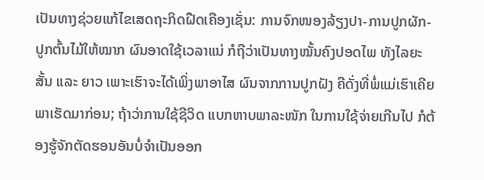ເປັນທາງຊ່ວຍແກ້ໄຂເສດຖະກິດຝືດເຄືອງເຊັ່ນ: ການຈົກໜອງລ້ຽງປາ-ການປູກຜັກ-ປູກຕົ້ນໄມ້ໃຫ້ໝາກ ຜົນອາດໃຊ້ເວລາແນ່ ກໍຖືວ່າເປັນທາງໝັ້ນຄົງປອດໄພ ທັງໄລຍະສັ້ນ ແລະ ຍາວ ເພາະເຮົາຈະໄດ້ເພິ່ງພາອາໄສ ຜົນຈາກການປູກຝັງ ຄືດັ່ງທີ່ພໍ່ແມ່ເຮົາເຄີຍພາເຮັດມາກ່ອນ; ຖ້າວ່າການໃຊ້ຊີວິດ ແບກຫາບພາລະໜັກ ໃນການໃຊ້ຈ່າຍເກີນໄປ ກໍຕ້ອງຮູ້ຈັກຕັດຮອນອັນບໍ່ຈຳເປັນອອກ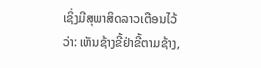ເຊິ່ງມີສຸພາສິດລາວເຕືອນໄວ້ວ່າ: ເຫັນຊ້າງຂີ້ຢ່າຂີ້ຕາມຊ້າງ,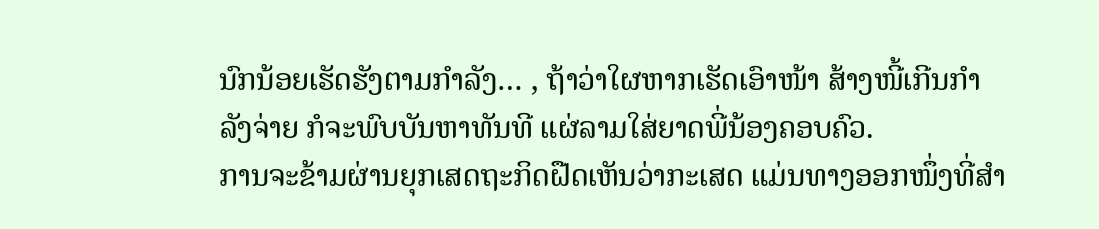ນົກນ້ອຍເຮັດຮັງຕາມກຳລັງ… , ຖ້າວ່າໃຜຫາກເຮັດເອົາໜ້າ ສ້າງໜີ້ເກີນກຳລັງຈ່າຍ ກໍຈະພົບບັນຫາທັນທີ ແຜ່ລາມໃສ່ຍາດພີ່ນ້ອງຄອບຄົວ.
ການຈະຂ້າມຜ່ານຍຸກເສດຖະກິດຝືດເຫັນວ່າກະເສດ ແມ່ນທາງອອກໜຶ່ງທີ່ສຳ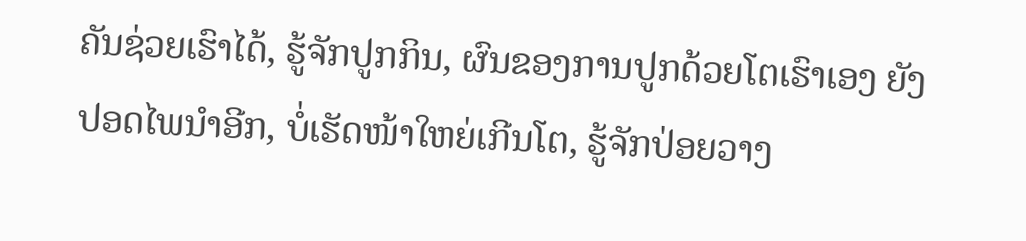ຄັນຊ່ວຍເຮົາໄດ້, ຮູ້ຈັກປູກກິນ, ຜົນຂອງການປູກດ້ວຍໂຕເຮົາເອງ ຍັງປອດໄພນຳອີກ, ບໍ່ເຮັດໜ້າໃຫຍ່ເກີນໂຕ, ຮູ້ຈັກປ່ອຍວາງ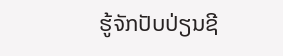ຮູ້ຈັກປັບປ່ຽນຊີ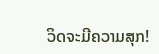ວິດຈະມີຄວາມສຸກ!